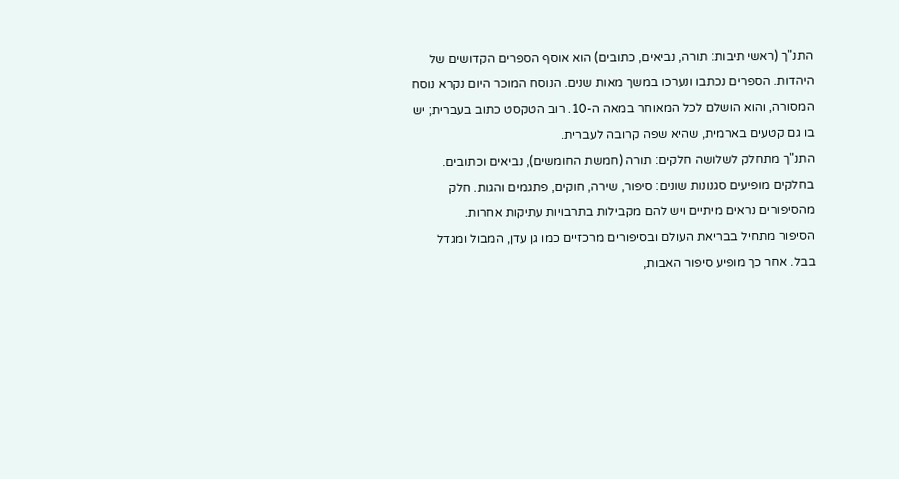התנ"ך (ראשי תיבות: תורה, נביאים, כתובים) הוא אוסף הספרים הקדושים של היהדות. הספרים נכתבו ונערכו במשך מאות שנים. הנוסח המוכר היום נקרא נוסח המסורה, והוא הושלם לכל המאוחר במאה ה-10. רוב הטקסט כתוב בעברית; יש בו גם קטעים בארמית, שהיא שפה קרובה לעברית.
התנ"ך מתחלק לשלושה חלקים: תורה (חמשת החומשים), נביאים וכתובים. בחלקים מופיעים סגנונות שונים: סיפור, שירה, חוקים, פתגמים והגות. חלק מהסיפורים נראים מיתיים ויש להם מקבילות בתרבויות עתיקות אחרות.
הסיפור מתחיל בבריאת העולם ובסיפורים מרכזיים כמו גן עדן, המבול ומגדל בבל. אחר כך מופיע סיפור האבות,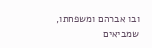ובו אברהם ומשפחתו, שמביאים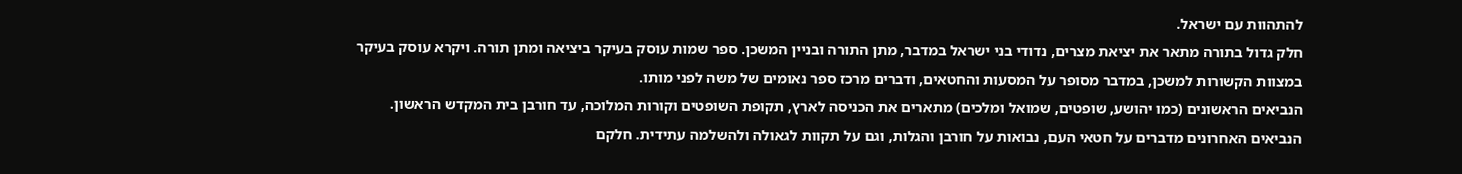להתהוות עם ישראל.
חלק גדול בתורה מתאר את יציאת מצרים, נדודי בני ישראל במדבר, מתן התורה ובניין המשכן. ספר שמות עוסק בעיקר ביציאה ומתן תורה. ויקרא עוסק בעיקר במצוות הקשורות למשכן, במדבר מסופר על המסעות והחטאים, ודברים מרכז ספר נאומים של משה לפני מותו.
הנביאים הראשונים (כמו יהושע, שופטים, שמואל ומלכים) מתארים את הכניסה לארץ, תקופת השופטים וקורות המלוכה, עד חורבן בית המקדש הראשון.
הנביאים האחרונים מדברים על חטאי העם, נבואות על חורבן והגלות, וגם על תקוות לגאולה ולהשלמה עתידית. חלקם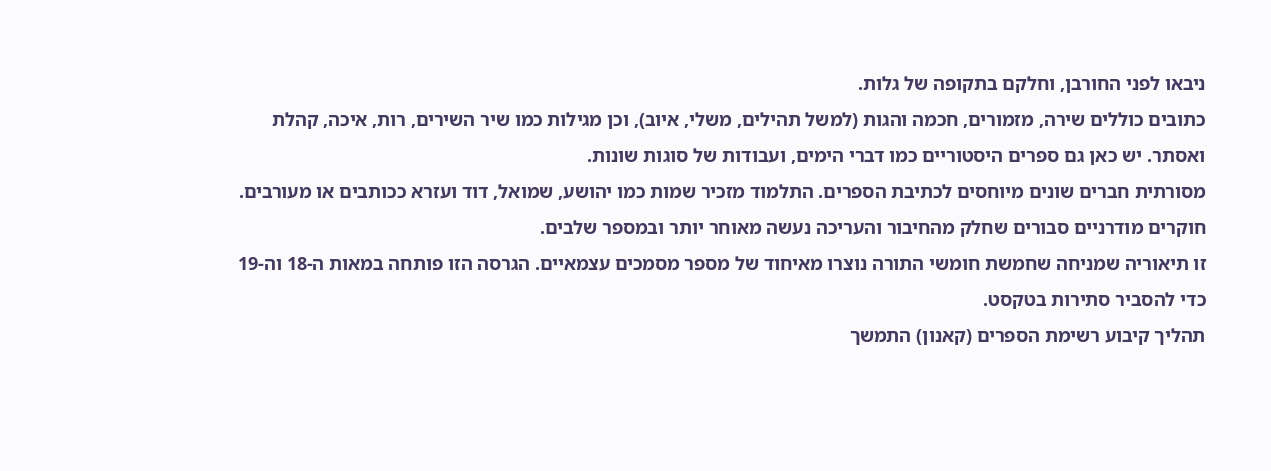ניבאו לפני החורבן, וחלקם בתקופה של גלות.
כתובים כוללים שירה, מזמורים, חכמה והגות (למשל תהילים, משלי, איוב), וכן מגילות כמו שיר השירים, רות, איכה, קהלת ואסתר. יש כאן גם ספרים היסטוריים כמו דברי הימים, ועבודות של סוגות שונות.
מסורתית חברים שונים מיוחסים לכתיבת הספרים. התלמוד מזכיר שמות כמו יהושע, שמואל, דוד ועזרא ככותבים או מעורבים. חוקרים מודרניים סבורים שחלק מהחיבור והעריכה נעשה מאוחר יותר ובמספר שלבים.
זו תיאוריה שמניחה שחמשת חומשי התורה נוצרו מאיחוד של מספר מסמכים עצמאיים. הגרסה הזו פותחה במאות ה-18 וה-19 כדי להסביר סתירות בטקסט.
תהליך קיבוע רשימת הספרים (קאנון) התמשך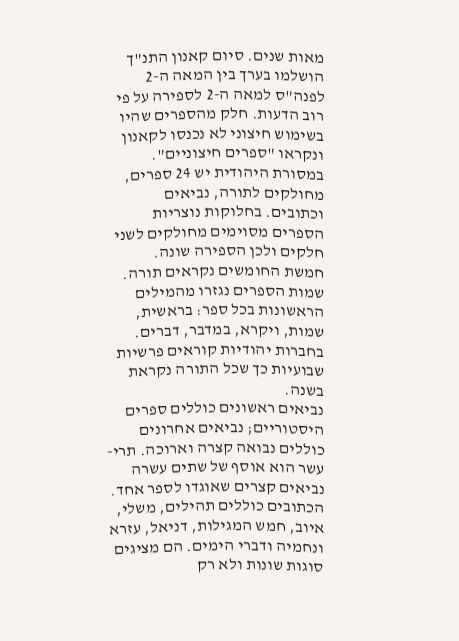מאות שנים. סיום קאנון התנ"ך הושלמו בערך בין המאה ה-2 לפנה"ס למאה ה-2 לספירה על פי רוב הדעות. חלק מהספרים שהיו בשימוש חיצוני לא נכנסו לקאנון ונקראו "ספרים חיצוניים".
במסורת היהודית יש 24 ספרים, מחולקים לתורה, נביאים וכתובים. בחלוקות נוצריות הספרים מסוימים מחולקים לשני חלקים ולכן הספירה שונה.
חמשת החומשים נקראים תורה. שמות הספרים נגזרו מהמילים הראשונות בכל ספר: בראשית, שמות, ויקרא, במדבר, דברים. בחברות יהודיות קוראים פרשיות שבועיות כך שכל התורה נקראת בשנה.
נביאים ראשונים כוללים ספרים היסטוריים; נביאים אחרונים כוללים נבואה קצרה וארוכה. תרי-עשר הוא אוסף של שתים עשרה נביאים קצרים שאוגדו לספר אחד.
הכתובים כוללים תהילים, משלי, איוב, חמש המגילות, דניאל, עזרא ונחמיה ודברי הימים. הם מציגים סוגות שונות ולא רק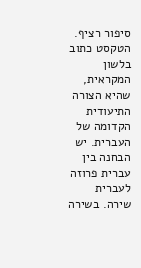סיפור רציף.
הטקסט כתוב בלשון המקראית, שהיא הצורה התיעודית הקדומה של העברית. יש הבחנה בין עברית פרוזה לעברית שירה. בשירה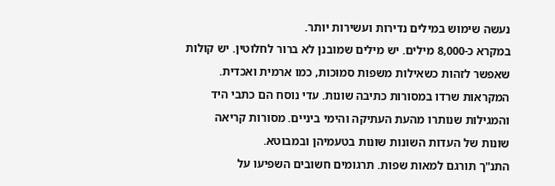נעשה שימוש במילים נדירות ועשירות יותר.
במקרא כ-8,000 מילים. יש מילים שמובנן לא ברור לחלוטין. יש קולות שאפשר לזהות כשאילות משפות סמוכות, כמו ארמית ואכדית.
המקראות שרדו במסורות כתיבה שונות. עדי נוסח הם כתבי היד והמגילות שנותרו מהעת העתיקה והימי ביניים. מסורות קריאה שונות של העדות השונות שונות בטעמיהן ובמבוטא.
התנ"ך תורגם למאות שפות. תרגומים חשובים השפיעו על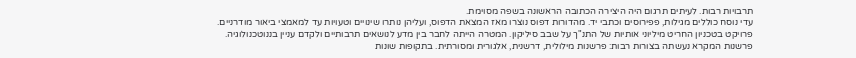תרבויות רבות. לעיתים תרגום היה היצירה הכתובה הראשונה בשפה מסוימת.
עדי נוסח כוללים מגילות, פפירוסים וכתבי יד. מהדורות דפוס נוצרו מאז המצאת הדפוס, ועליהן נותרו שינויים וטעויות עד למאמצי ביאור מודרניים.
פרויקט בטכניון החריט מיליוני אותיות של התנ"ך על שבב סיליקון. המטרה הייתה לחבר בין מדע לנושאים תרבותיים ולקדם עניין בננוטכנולוגיה.
פרשנות המקרא נעשתה בצורות רבות: פרשנות מילולית, דרשנית, אלגורית ומסורתית. בתקופות שונות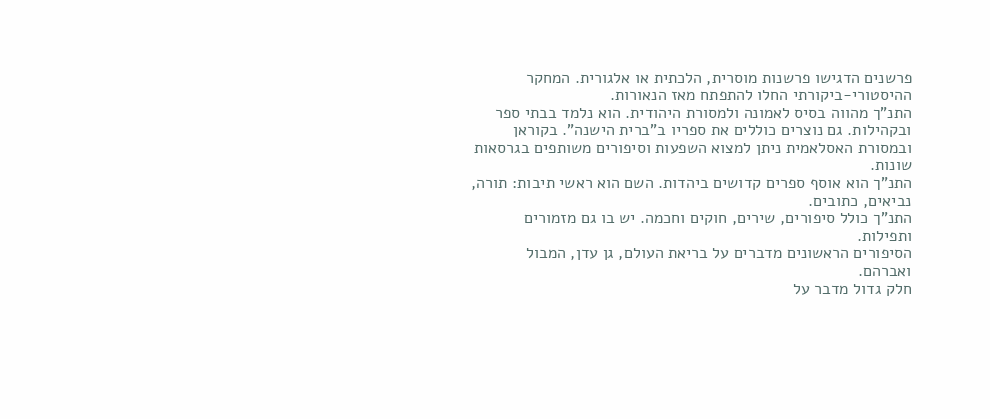פרשנים הדגישו פרשנות מוסרית, הלכתית או אלגורית. המחקר ההיסטורי-ביקורתי החלו להתפתח מאז הנאורות.
התנ"ך מהווה בסיס לאמונה ולמסורת היהודית. הוא נלמד בבתי ספר ובקהילות. גם נוצרים כוללים את ספריו ב"ברית הישנה". בקוראן ובמסורת האסלאמית ניתן למצוא השפעות וסיפורים משותפים בגרסאות שונות.
התנ"ך הוא אוסף ספרים קדושים ביהדות. השם הוא ראשי תיבות: תורה, נביאים, כתובים.
התנ"ך כולל סיפורים, שירים, חוקים וחכמה. יש בו גם מזמורים ותפילות.
הסיפורים הראשונים מדברים על בריאת העולם, גן עדן, המבול ואברהם.
חלק גדול מדבר על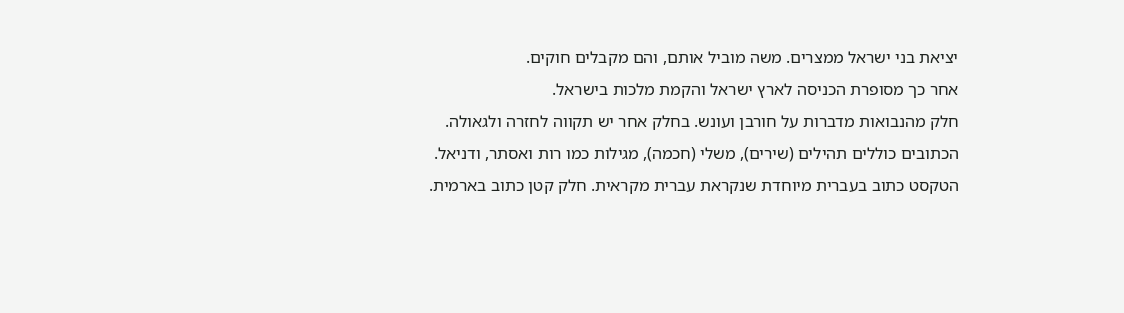יציאת בני ישראל ממצרים. משה מוביל אותם, והם מקבלים חוקים.
אחר כך מסופרת הכניסה לארץ ישראל והקמת מלכות בישראל.
חלק מהנבואות מדברות על חורבן ועונש. בחלק אחר יש תקווה לחזרה ולגאולה.
הכתובים כוללים תהילים (שירים), משלי (חכמה), מגילות כמו רות ואסתר, ודניאל.
הטקסט כתוב בעברית מיוחדת שנקראת עברית מקראית. חלק קטן כתוב בארמית.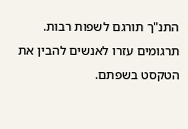התנ"ך תורגם לשפות רבות. תרגומים עזרו לאנשים להבין את הטקסט בשפתם.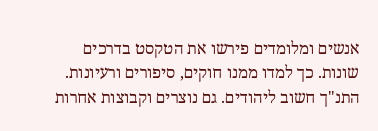אנשים ומלומדים פירשו את הטקסט בדרכים שונות. כך למדו ממנו חוקים, סיפורים ורעיונות.
התנ"ך חשוב ליהודים. גם נוצרים וקבוצות אחרות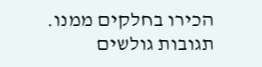הכירו בחלקים ממנו.
תגובות גולשים